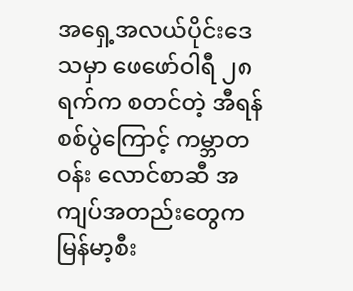အရှေ့အလယ်ပိုင်းဒေသမှာ ဖေဖော်ဝါရီ ၂၈ ရက်က စတင်တဲ့ အီရန်စစ်ပွဲကြောင့် ကမ္ဘာတဝန်း လောင်စာဆီ အကျပ်အတည်းတွေက မြန်မာ့စီး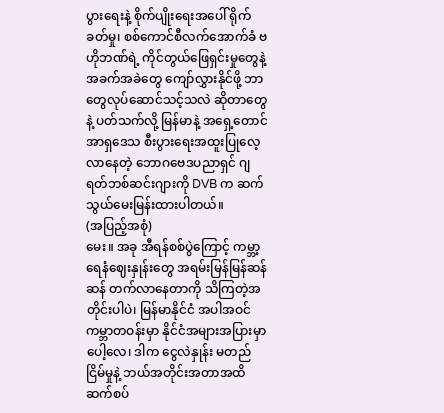ပွားရေးနဲ့ စိုက်ပျိုးရေးအပေါ် ရိုက်ခတ်မှု၊ စစ်ကောင်စီလက်အောက်ခံ ဗဟိုဘဏ်ရဲ့ ကိုင်တွယ်ဖြေရှင်းမှုတွေနဲ့ အခက်အခဲတွေ ကျော်လွှားနိုင်ဖို့ ဘာတွေလုပ်ဆောင်သင့်သလဲ ဆိုတာတွေနဲ့ ပတ်သက်လို့ မြန်မာနဲ့ အရှေ့တောင်အာရှဒေသ စီးပွားရေးအထူးပြုလေ့လာနေတဲ့ ဘောဂဗေဒပညာရှင် ဂျရတ်ဘစ်ဆင်းဂျားကို DVB က ဆက်သွယ်မေးမြန်းထားပါတယ်။
(အပြည့်အစုံ)
မေး။ အခု အီရန်စစ်ပွဲကြောင့် ကမ္ဘာ့ရေနံဈေးနှုန်းတွေ အရမ်းမြန်မြန်ဆန်ဆန် တက်လာနေတာကို သိကြတဲ့အတိုင်းပါပဲ၊ မြန်မာနိုင်ငံ အပါအဝင် ကမ္ဘာတဝန်းမှာ နိုင်ငံအများအပြားမှာပေါ့လေ၊ ဒါက ငွေလဲနှုန်း မတည်ငြိမ်မှုနဲ့ ဘယ်အတိုင်းအတာအထိ ဆက်စပ်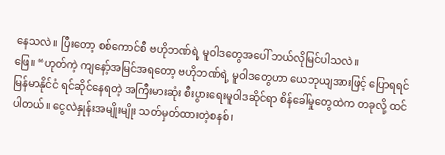နေသလဲ။ ပြီးတော့ စစ်ကောင်စီ ဗဟိုဘဏ်ရဲ့ မူဝါဒတွေအပေါ် ဘယ်လိုမြင်ပါသလဲ။
ဖြေ။ “ဟုတ်ကဲ့ ကျနော့်အမြင်အရတော့ ဗဟိုဘဏ်ရဲ့ မူဝါဒတွေဟာ ယေဘုယျအားဖြင့် ပြောရရင် မြန်မာနိုင်ငံ ရင်ဆိုင်နေရတဲ့ အကြီးမားဆုံး စီးပွားရေးမူဝါဒဆိုင်ရာ စိန်ခေါ်မှုတွေထဲက တခုလို့ ထင်ပါတယ်။ ငွေလဲနှုန်းအမျိုးမျိုး သတ်မှတ်ထားတဲ့စနစ်၊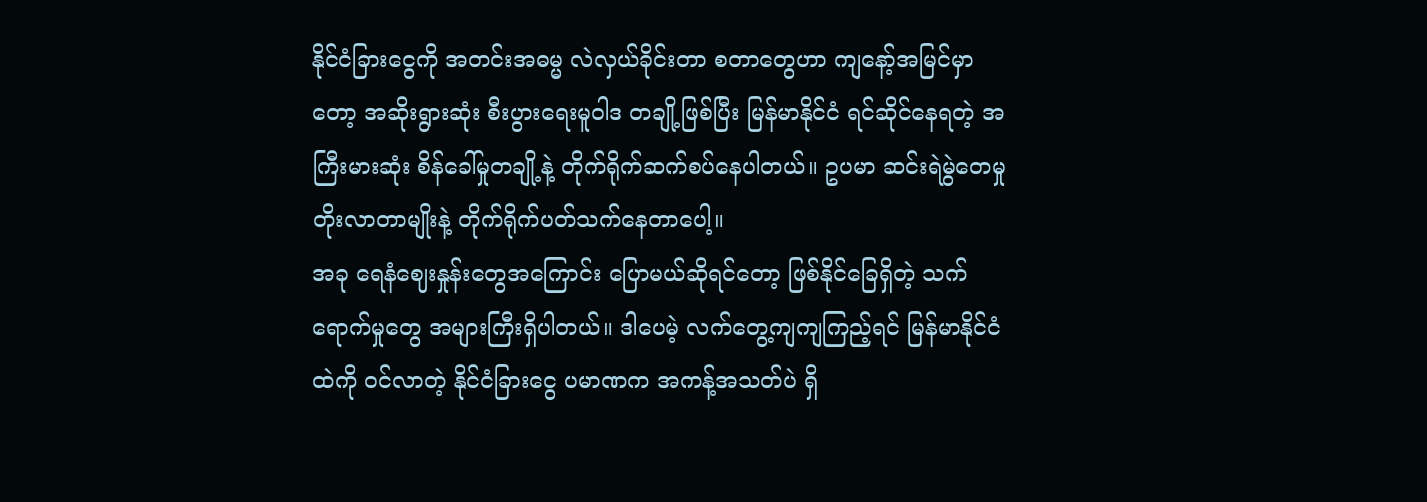နိုင်ငံခြားငွေကို အတင်းအဓမ္မ လဲလှယ်ခိုင်းတာ စတာတွေဟာ ကျနော့်အမြင်မှာတော့ အဆိုးရွားဆုံး စီးပွားရေးမူဝါဒ တချို့ဖြစ်ပြီး မြန်မာနိုင်ငံ ရင်ဆိုင်နေရတဲ့ အကြီးမားဆုံး စိန်ခေါ်မှုတချို့နဲ့ တိုက်ရိုက်ဆက်စပ်နေပါတယ်။ ဥပမာ ဆင်းရဲမွဲတေမှု တိုးလာတာမျိုးနဲ့ တိုက်ရိုက်ပတ်သက်နေတာပေါ့။
အခု ရေနံဈေးနှုန်းတွေအကြောင်း ပြောမယ်ဆိုရင်တော့ ဖြစ်နိုင်ခြေရှိတဲ့ သက်ရောက်မှုတွေ အများကြီးရှိပါတယ်။ ဒါပေမဲ့ လက်တွေ့ကျကျကြည့်ရင် မြန်မာနိုင်ငံထဲကို ဝင်လာတဲ့ နိုင်ငံခြားငွေ ပမာဏက အကန့်အသတ်ပဲ ရှိ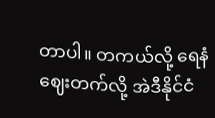တာပါ။ တကယ်လို့ ရေနံဈေးတက်လို့ အဲဒီနိုင်ငံ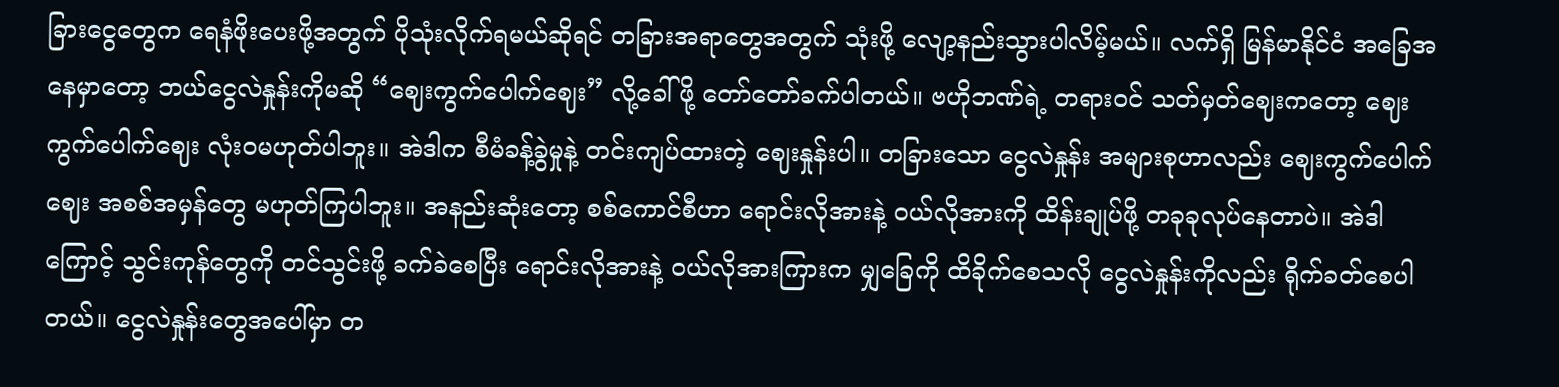ခြားငွေတွေက ရေနံဖိုးပေးဖို့အတွက် ပိုသုံးလိုက်ရမယ်ဆိုရင် တခြားအရာတွေအတွက် သုံးဖို့ လျော့နည်းသွားပါလိမ့်မယ်။ လက်ရှိ မြန်မာနိုင်ငံ အခြေအနေမှာတော့ ဘယ်ငွေလဲနှုန်းကိုမဆို “ဈေးကွက်ပေါက်ဈေး” လို့ခေါ်ဖို့ တော်တော်ခက်ပါတယ်။ ဗဟိုဘဏ်ရဲ့ တရားဝင် သတ်မှတ်ဈေးကတော့ ဈေးကွက်ပေါက်ဈေး လုံးဝမဟုတ်ပါဘူး။ အဲဒါက စီမံခန့်ခွဲမှုနဲ့ တင်းကျပ်ထားတဲ့ ဈေးနှုန်းပါ။ တခြားသော ငွေလဲနှုန်း အများစုဟာလည်း ဈေးကွက်ပေါက်ဈေး အစစ်အမှန်တွေ မဟုတ်ကြပါဘူး။ အနည်းဆုံးတော့ စစ်ကောင်စီဟာ ရောင်းလိုအားနဲ့ ဝယ်လိုအားကို ထိန်းချုပ်ဖို့ တခုခုလုပ်နေတာပဲ။ အဲဒါကြောင့် သွင်းကုန်တွေကို တင်သွင်းဖို့ ခက်ခဲစေပြီး ရောင်းလိုအားနဲ့ ဝယ်လိုအားကြားက မျှခြေကို ထိခိုက်စေသလို ငွေလဲနှုန်းကိုလည်း ရိုက်ခတ်စေပါတယ်။ ငွေလဲနှုန်းတွေအပေါ်မှာ တ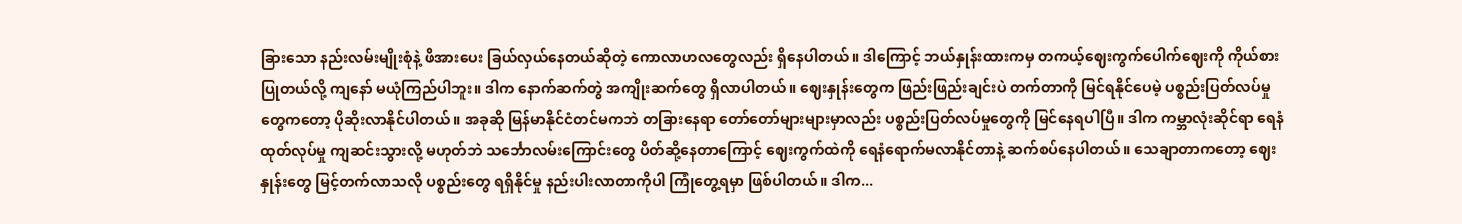ခြားသော နည်းလမ်းမျိုးစုံနဲ့ ဖိအားပေး ခြယ်လှယ်နေတယ်ဆိုတဲ့ ကောလာဟလတွေလည်း ရှိနေပါတယ်။ ဒါကြောင့် ဘယ်နှုန်းထားကမှ တကယ့်ဈေးကွက်ပေါက်ဈေးကို ကိုယ်စားပြုတယ်လို့ ကျနော် မယုံကြည်ပါဘူး။ ဒါက နောက်ဆက်တွဲ အကျိုးဆက်တွေ ရှိလာပါတယ်။ ဈေးနှုန်းတွေက ဖြည်းဖြည်းချင်းပဲ တက်တာကို မြင်ရနိုင်ပေမဲ့ ပစ္စည်းပြတ်လပ်မှုတွေကတော့ ပိုဆိုးလာနိုင်ပါတယ်။ အခုဆို မြန်မာနိုင်ငံတင်မကဘဲ တခြားနေရာ တော်တော်များများမှာလည်း ပစ္စည်းပြတ်လပ်မှုတွေကို မြင်နေရပါပြီ။ ဒါက ကမ္ဘာလုံးဆိုင်ရာ ရေနံထုတ်လုပ်မှု ကျဆင်းသွားလို့ မဟုတ်ဘဲ သင်္ဘောလမ်းကြောင်းတွေ ပိတ်ဆို့နေတာကြောင့် ဈေးကွက်ထဲကို ရေနံရောက်မလာနိုင်တာနဲ့ ဆက်စပ်နေပါတယ်။ သေချာတာကတော့ ဈေးနှုန်းတွေ မြင့်တက်လာသလို ပစ္စည်းတွေ ရရှိနိုင်မှု နည်းပါးလာတာကိုပါ ကြုံတွေ့ရမှာ ဖြစ်ပါတယ်။ ဒါက...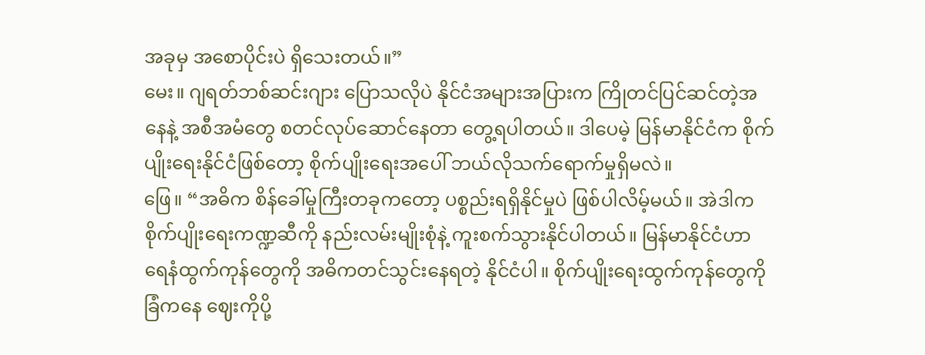အခုမှ အစောပိုင်းပဲ ရှိသေးတယ်။”
မေး။ ဂျရတ်ဘစ်ဆင်းဂျား ပြောသလိုပဲ နိုင်ငံအများအပြားက ကြိုတင်ပြင်ဆင်တဲ့အနေနဲ့ အစီအမံတွေ စတင်လုပ်ဆောင်နေတာ တွေ့ရပါတယ်။ ဒါပေမဲ့ မြန်မာနိုင်ငံက စိုက်ပျိုးရေးနိုင်ငံဖြစ်တော့ စိုက်ပျိုးရေးအပေါ် ဘယ်လိုသက်ရောက်မှုရှိမလဲ။
ဖြေ။ “အဓိက စိန်ခေါ်မှုကြီးတခုကတော့ ပစ္စည်းရရှိနိုင်မှုပဲ ဖြစ်ပါလိမ့်မယ်။ အဲဒါက စိုက်ပျိုးရေးကဏ္ဍဆီကို နည်းလမ်းမျိုးစုံနဲ့ ကူးစက်သွားနိုင်ပါတယ်။ မြန်မာနိုင်ငံဟာ ရေနံထွက်ကုန်တွေကို အဓိကတင်သွင်းနေရတဲ့ နိုင်ငံပါ။ စိုက်ပျိုးရေးထွက်ကုန်တွေကို ခြံကနေ ဈေးကိုပို့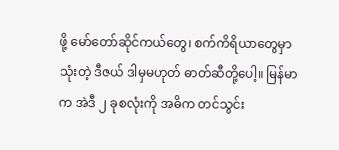ဖို့ မော်တော်ဆိုင်ကယ်တွေ၊ စက်ကိရိယာတွေမှာ သုံးတဲ့ ဒီဇယ် ဒါမှမဟုတ် ဓာတ်ဆီတို့ပေါ့။ မြန်မာက အဲဒီ ၂ ခုစလုံးကို အဓိက တင်သွင်း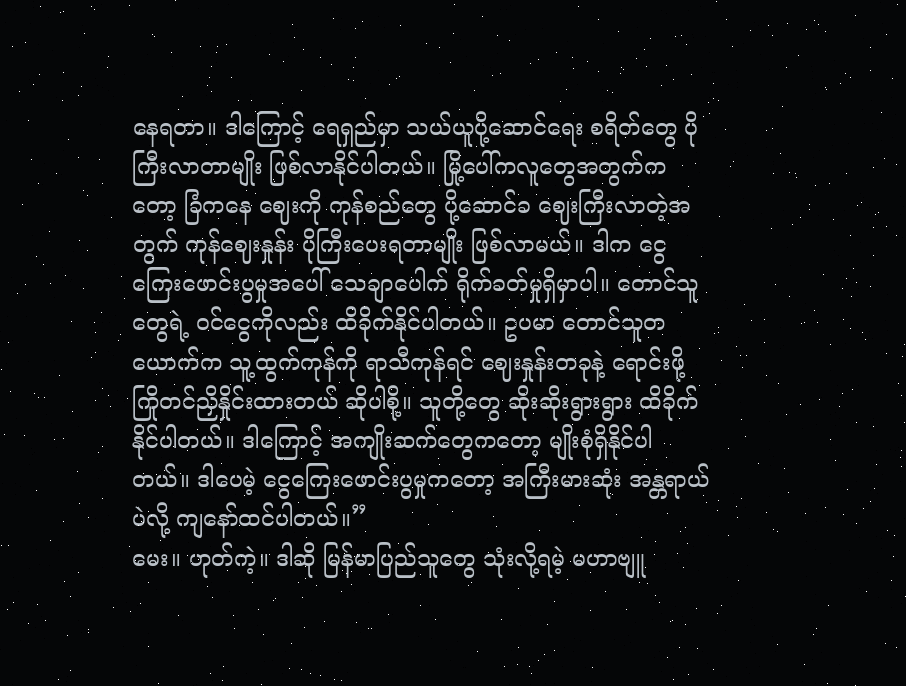နေရတာ။ ဒါကြောင့် ရေရှည်မှာ သယ်ယူပို့ဆောင်ရေး စရိတ်တွေ ပိုကြီးလာတာမျိုး ဖြစ်လာနိုင်ပါတယ်။ မြို့ပေါ်ကလူတွေအတွက်ကတော့ ခြံကနေ ဈေးကို ကုန်စည်တွေ ပို့ဆောင်ခ ဈေးကြီးလာတဲ့အတွက် ကုန်ဈေးနှုန်း ပိုကြီးပေးရတာမျိုး ဖြစ်လာမယ်။ ဒါက ငွေကြေးဖောင်းပွမှုအပေါ် သေချာပေါက် ရိုက်ခတ်မှုရှိမှာပါ။ တောင်သူတွေရဲ့ ဝင်ငွေကိုလည်း ထိခိုက်နိုင်ပါတယ်။ ဥပမာ တောင်သူတယောက်က သူ့ထွက်ကုန်ကို ရာသီကုန်ရင် ဈေးနှုန်းတခုနဲ့ ရောင်းဖို့ ကြိုတင်ညှိနှိုင်းထားတယ် ဆိုပါစို့။ သူတို့တွေ ဆိုးဆိုးရွားရွား ထိခိုက်နိုင်ပါတယ်။ ဒါကြောင့် အကျိုးဆက်တွေကတော့ မျိုးစုံရှိနိုင်ပါတယ်။ ဒါပေမဲ့ ငွေကြေးဖောင်းပွမှုကတော့ အကြီးမားဆုံး အန္တရာယ်ပဲလို့ ကျနော်ထင်ပါတယ်။”
မေး။ ဟုတ်ကဲ့။ ဒါဆို မြန်မာပြည်သူတွေ သုံးလို့ရမဲ့ မဟာဗျူ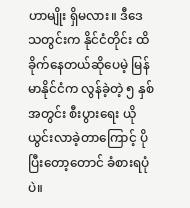ဟာမျိုး ရှိမလား။ ဒီဒေသတွင်းက နိုင်ငံတိုင်း ထိခိုက်နေတယ်ဆိုပေမဲ့ မြန်မာနိုင်ငံက လွန်ခဲ့တဲ့ ၅ နှစ်အတွင်း စီးပွားရေး ယိုယွင်းလာခဲ့တာကြောင့် ပိုပြီးတော့တောင် ခံစားရပုံပဲ။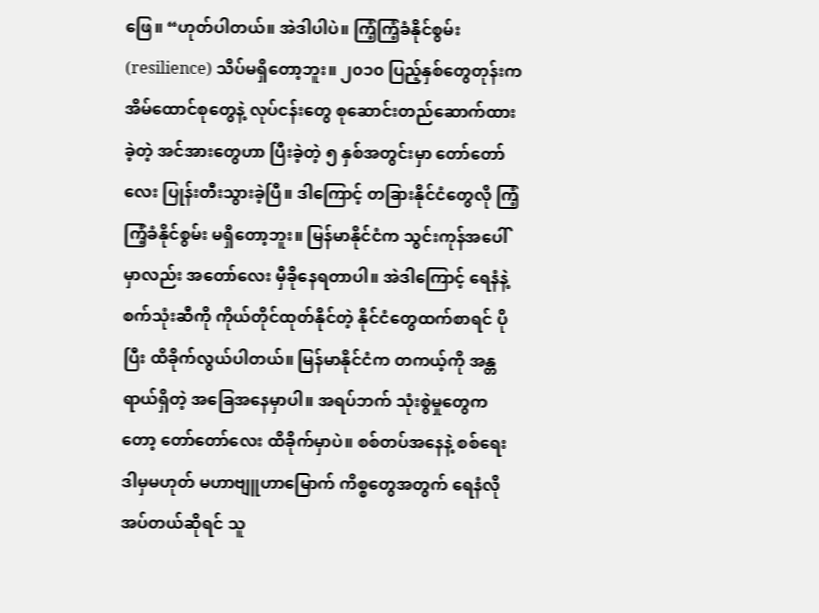ဖြေ။ “ဟုတ်ပါတယ်။ အဲဒါပါပဲ။ ကြံ့ကြံ့ခံနိုင်စွမ်း (resilience) သိပ်မရှိတော့ဘူး။ ၂၀၁၀ ပြည့်နှစ်တွေတုန်းက အိမ်ထောင်စုတွေနဲ့ လုပ်ငန်းတွေ စုဆောင်းတည်ဆောက်ထားခဲ့တဲ့ အင်အားတွေဟာ ပြီးခဲ့တဲ့ ၅ နှစ်အတွင်းမှာ တော်တော်လေး ပြုန်းတီးသွားခဲ့ပြီ။ ဒါကြောင့် တခြားနိုင်ငံတွေလို ကြံ့ကြံ့ခံနိုင်စွမ်း မရှိတော့ဘူး။ မြန်မာနိုင်ငံက သွင်းကုန်အပေါ်မှာလည်း အတော်လေး မှီခိုနေရတာပါ။ အဲဒါကြောင့် ရေနံနဲ့ စက်သုံးဆီကို ကိုယ်တိုင်ထုတ်နိုင်တဲ့ နိုင်ငံတွေထက်စာရင် ပိုပြီး ထိခိုက်လွယ်ပါတယ်။ မြန်မာနိုင်ငံက တကယ့်ကို အန္တရာယ်ရှိတဲ့ အခြေအနေမှာပါ။ အရပ်ဘက် သုံးစွဲမှုတွေကတော့ တော်တော်လေး ထိခိုက်မှာပဲ။ စစ်တပ်အနေနဲ့ စစ်ရေး ဒါမှမဟုတ် မဟာဗျူဟာမြောက် ကိစ္စတွေအတွက် ရေနံလိုအပ်တယ်ဆိုရင် သူ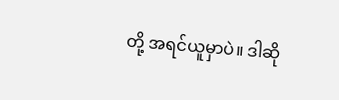တို့ အရင်ယူမှာပဲ။ ဒါဆို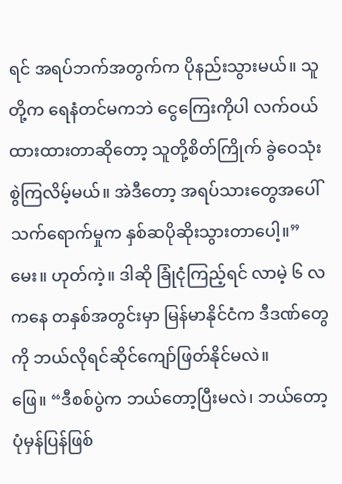ရင် အရပ်ဘက်အတွက်က ပိုနည်းသွားမယ်။ သူတို့က ရေနံတင်မကဘဲ ငွေကြေးကိုပါ လက်ဝယ်ထားထားတာဆိုတော့ သူတို့စိတ်ကြိုက် ခွဲဝေသုံးစွဲကြလိမ့်မယ်။ အဲဒီတော့ အရပ်သားတွေအပေါ် သက်ရောက်မှုက နှစ်ဆပိုဆိုးသွားတာပေါ့။”
မေး။ ဟုတ်ကဲ့။ ဒါဆို ခြုံငုံကြည့်ရင် လာမဲ့ ၆ လကနေ တနှစ်အတွင်းမှာ မြန်မာနိုင်ငံက ဒီဒဏ်တွေကို ဘယ်လိုရင်ဆိုင်ကျော်ဖြတ်နိုင်မလဲ။
ဖြေ။ “ဒီစစ်ပွဲက ဘယ်တော့ပြီးမလဲ၊ ဘယ်တော့ ပုံမှန်ပြန်ဖြစ်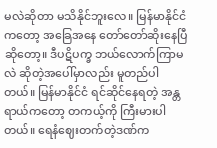မလဲဆိုတာ မသိနိုင်ဘူးလေ။ မြန်မာနိုင်ငံကတော့ အခြေအနေ တော်တော်ဆိုးနေပြီဆိုတော့။ ဒီပဋိပက္ခ ဘယ်လောက်ကြာမလဲ ဆိုတဲ့အပေါ်မှာလည်း မူတည်ပါတယ်။ မြန်မာနိုင်ငံ ရင်ဆိုင်နေရတဲ့ အန္တရာယ်ကတော့ တကယ့်ကို ကြီးမားပါတယ်။ ရေနံဈေးတက်တဲ့ဒဏ်က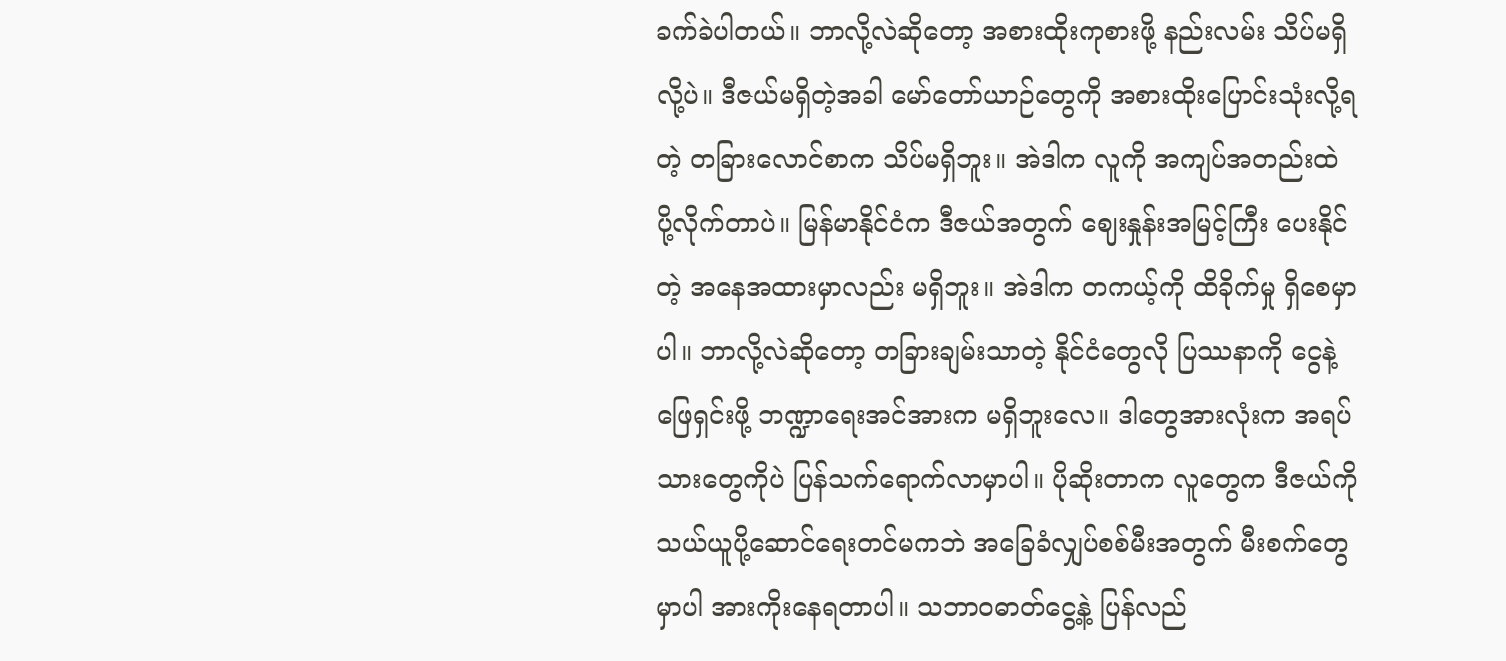ခက်ခဲပါတယ်။ ဘာလို့လဲဆိုတော့ အစားထိုးကုစားဖို့ နည်းလမ်း သိပ်မရှိလို့ပဲ။ ဒီဇယ်မရှိတဲ့အခါ မော်တော်ယာဉ်တွေကို အစားထိုးပြောင်းသုံးလို့ရတဲ့ တခြားလောင်စာက သိပ်မရှိဘူး။ အဲဒါက လူကို အကျပ်အတည်းထဲ ပို့လိုက်တာပဲ။ မြန်မာနိုင်ငံက ဒီဇယ်အတွက် ဈေးနှုန်းအမြင့်ကြီး ပေးနိုင်တဲ့ အနေအထားမှာလည်း မရှိဘူး။ အဲဒါက တကယ့်ကို ထိခိုက်မှု ရှိစေမှာပါ။ ဘာလို့လဲဆိုတော့ တခြားချမ်းသာတဲ့ နိုင်ငံတွေလို ပြဿနာကို ငွေနဲ့ဖြေရှင်းဖို့ ဘဏ္ဍာရေးအင်အားက မရှိဘူးလေ။ ဒါတွေအားလုံးက အရပ်သားတွေကိုပဲ ပြန်သက်ရောက်လာမှာပါ။ ပိုဆိုးတာက လူတွေက ဒီဇယ်ကို သယ်ယူပို့ဆောင်ရေးတင်မကဘဲ အခြေခံလျှပ်စစ်မီးအတွက် မီးစက်တွေမှာပါ အားကိုးနေရတာပါ။ သဘာဝဓာတ်ငွေ့နဲ့ ပြန်လည်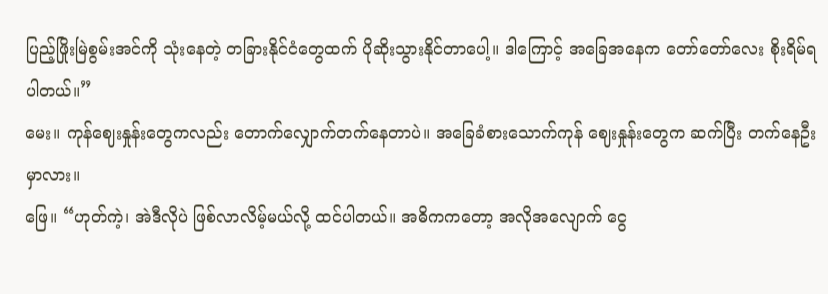ပြည့်ဖြိုးမြဲစွမ်းအင်ကို သုံးနေတဲ့ တခြားနိုင်ငံတွေထက် ပိုဆိုးသွားနိုင်တာပေါ့။ ဒါကြောင့် အခြေအနေက တော်တော်လေး စိုးရိမ်ရပါတယ်။”
မေး။ ကုန်ဈေးနှုန်းတွေကလည်း တောက်လျှောက်တက်နေတာပဲ။ အခြေခံစားသောက်ကုန် ဈေးနှုန်းတွေက ဆက်ပြီး တက်နေဦးမှာလား။
ဖြေ။ “ဟုတ်ကဲ့၊ အဲဒီလိုပဲ ဖြစ်လာလိမ့်မယ်လို့ ထင်ပါတယ်။ အဓိကကတော့ အလိုအလျောက် ငွေ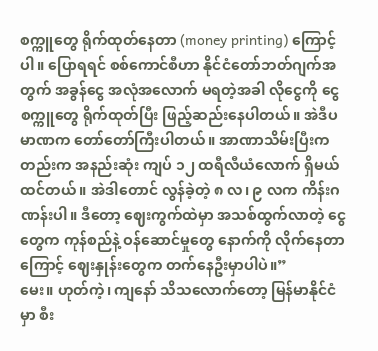စက္ကူတွေ ရိုက်ထုတ်နေတာ (money printing) ကြောင့်ပါ။ ပြောရရင် စစ်ကောင်စီဟာ နိုင်ငံတော်ဘတ်ဂျက်အတွက် အခွန်ငွေ အလုံအလောက် မရတဲ့အခါ လိုငွေကို ငွေစက္ကူတွေ ရိုက်ထုတ်ပြီး ဖြည့်ဆည်းနေပါတယ်။ အဲဒီပမာဏက တော်တော်ကြီးပါတယ်။ အာဏာသိမ်းပြီးကတည်းက အနည်းဆုံး ကျပ် ၁၂ ထရီလီယံလောက် ရှိမယ်ထင်တယ်။ အဲဒါတောင် လွန်ခဲ့တဲ့ ၈ လ၊ ၉ လက ကိန်းဂဏန်းပါ။ ဒီတော့ ဈေးကွက်ထဲမှာ အသစ်ထွက်လာတဲ့ ငွေတွေက ကုန်စည်နဲ့ ဝန်ဆောင်မှုတွေ နောက်ကို လိုက်နေတာကြောင့် ဈေးနှုန်းတွေက တက်နေဦးမှာပါပဲ။”
မေး။ ဟုတ်ကဲ့၊ ကျနော် သိသလောက်တော့ မြန်မာနိုင်ငံမှာ စီး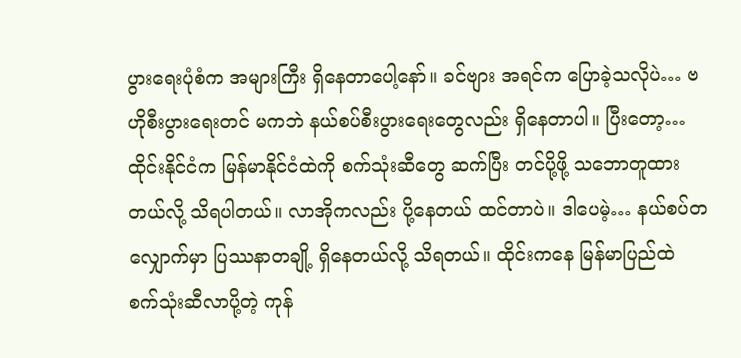ပွားရေးပုံစံက အများကြီး ရှိနေတာပေါ့နော်။ ခင်ဗျား အရင်က ပြောခဲ့သလိုပဲ… ဗဟိုစီးပွားရေးတင် မကဘဲ နယ်စပ်စီးပွားရေးတွေလည်း ရှိနေတာပါ။ ပြီးတော့… ထိုင်းနိုင်ငံက မြန်မာနိုင်ငံထဲကို စက်သုံးဆီတွေ ဆက်ပြီး တင်ပို့ဖို့ သဘောတူထားတယ်လို့ သိရပါတယ်။ လာအိုကလည်း ပို့နေတယ် ထင်တာပဲ။ ဒါပေမဲ့… နယ်စပ်တလျှောက်မှာ ပြဿနာတချို့ ရှိနေတယ်လို့ သိရတယ်။ ထိုင်းကနေ မြန်မာပြည်ထဲ စက်သုံးဆီလာပို့တဲ့ ကုန်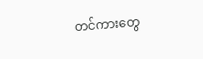တင်ကားတွေ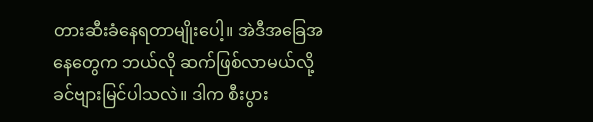တားဆီးခံနေရတာမျိုးပေါ့။ အဲဒီအခြေအနေတွေက ဘယ်လို ဆက်ဖြစ်လာမယ်လို့ ခင်ဗျားမြင်ပါသလဲ။ ဒါက စီးပွား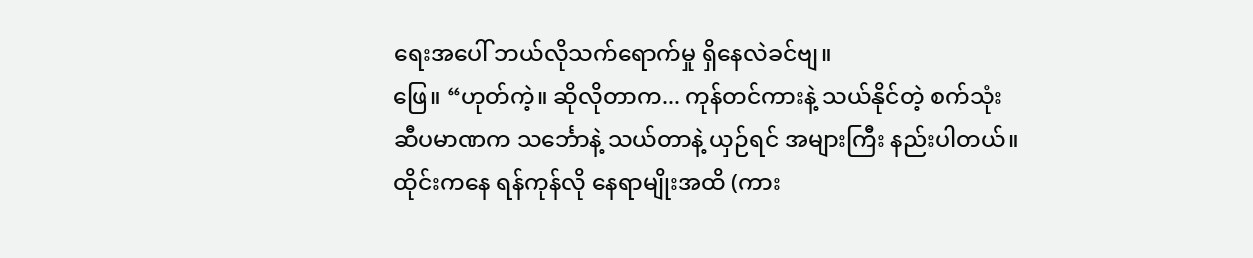ရေးအပေါ် ဘယ်လိုသက်ရောက်မှု ရှိနေလဲခင်ဗျ။
ဖြေ။ “ဟုတ်ကဲ့။ ဆိုလိုတာက... ကုန်တင်ကားနဲ့ သယ်နိုင်တဲ့ စက်သုံးဆီပမာဏက သင်္ဘောနဲ့ သယ်တာနဲ့ ယှဉ်ရင် အများကြီး နည်းပါတယ်။ ထိုင်းကနေ ရန်ကုန်လို နေရာမျိုးအထိ (ကား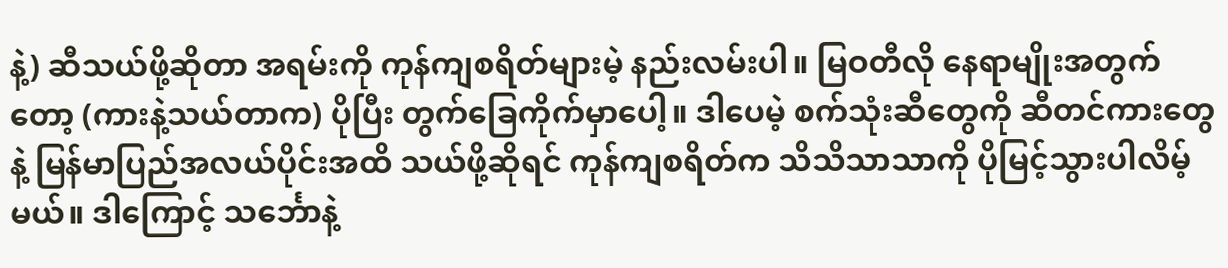နဲ့) ဆီသယ်ဖို့ဆိုတာ အရမ်းကို ကုန်ကျစရိတ်များမဲ့ နည်းလမ်းပါ။ မြဝတီလို နေရာမျိုးအတွက်တော့ (ကားနဲ့သယ်တာက) ပိုပြီး တွက်ခြေကိုက်မှာပေါ့။ ဒါပေမဲ့ စက်သုံးဆီတွေကို ဆီတင်ကားတွေနဲ့ မြန်မာပြည်အလယ်ပိုင်းအထိ သယ်ဖို့ဆိုရင် ကုန်ကျစရိတ်က သိသိသာသာကို ပိုမြင့်သွားပါလိမ့်မယ်။ ဒါကြောင့် သင်္ဘောနဲ့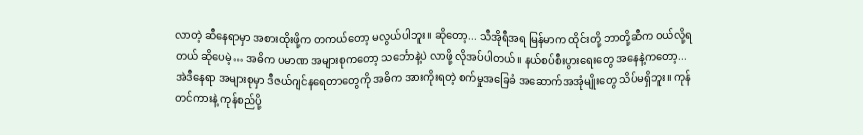လာတဲ့ ဆီနေရာမှာ အစားထိုးဖို့က တကယ်တော့ မလွယ်ပါဘူး။ ဆိုတော့... သီအိုရီအရ မြန်မာက ထိုင်းတို့ ဘာတို့ဆီက ဝယ်လို့ရတယ် ဆိုပေမဲ့… အဓိက ပမာဏ အများစုကတော့ သင်္ဘောနဲ့ပဲ လာဖို့ လိုအပ်ပါတယ်။ နယ်စပ်စီးပွားရေးတွေ အနေနဲ့ကတော့... အဲဒီနေရာ အများစုမှာ ဒီဇယ်ဂျင်နရေတာတွေကို အဓိက အားကိုးရတဲ့ စက်မှုအခြေခံ အဆောက်အအုံမျိုးတွေ သိပ်မရှိဘူး။ ကုန်တင်ကားနဲ့ ကုန်စည်ပို့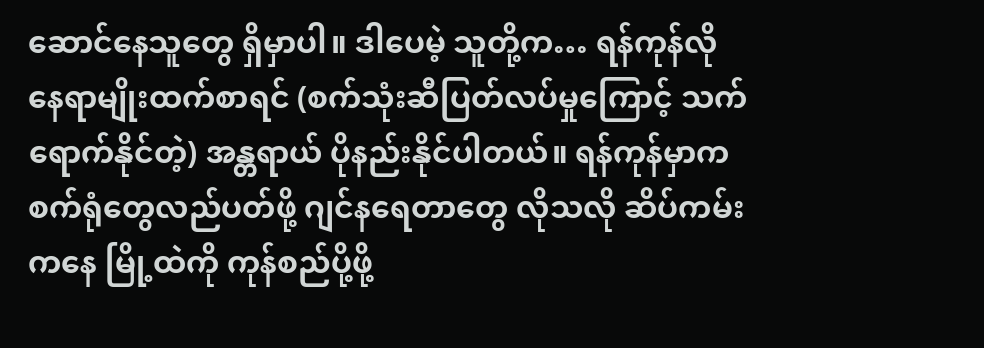ဆောင်နေသူတွေ ရှိမှာပါ။ ဒါပေမဲ့ သူတို့က… ရန်ကုန်လို နေရာမျိုးထက်စာရင် (စက်သုံးဆီပြတ်လပ်မှုကြောင့် သက်ရောက်နိုင်တဲ့) အန္တရာယ် ပိုနည်းနိုင်ပါတယ်။ ရန်ကုန်မှာက စက်ရုံတွေလည်ပတ်ဖို့ ဂျင်နရေတာတွေ လိုသလို ဆိပ်ကမ်းကနေ မြို့ထဲကို ကုန်စည်ပို့ဖို့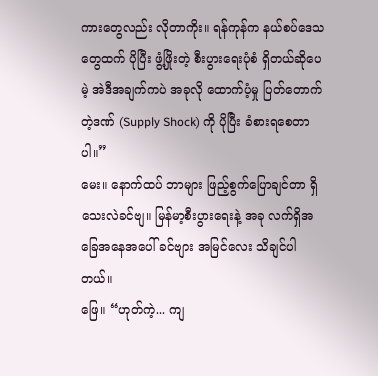ကားတွေလည်း လိုတာကိုး။ ရန်ကုန်က နယ်စပ်ဒေသတွေထက် ပိုပြီး ဖွံ့ဖြိုးတဲ့ စီးပွားရေးပုံစံ ရှိတယ်ဆိုပေမဲ့ အဲဒီအချက်ကပဲ အခုလို ထောက်ပံ့မှု ပြတ်တောက်တဲ့ဒဏ် (Supply Shock) ကို ပိုပြီး ခံစားရစေတာပါ။”
မေး။ နောက်ထပ် ဘာများ ဖြည့်စွက်ပြောချင်တာ ရှိသေးလဲခင်ဗျ။ မြန်မာ့စီးပွားရေးနဲ့ အခု လက်ရှိအခြေအနေအပေါ် ခင်ဗျား အမြင်လေး သိချင်ပါတယ်။
ဖြေ။ “ဟုတ်ကဲ့... ကျ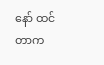နော် ထင်တာက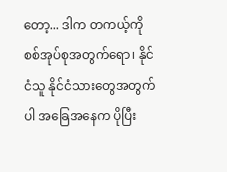တော့... ဒါက တကယ့်ကို စစ်အုပ်စုအတွက်ရော၊ နိုင်ငံသူ နိုင်ငံသားတွေအတွက်ပါ အခြေအနေက ပိုပြီး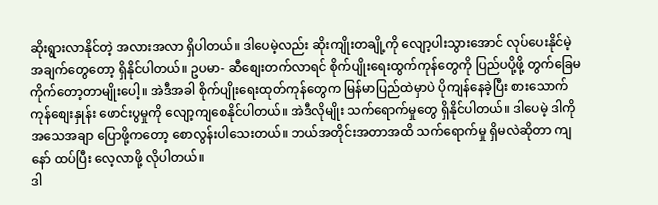ဆိုးရွားလာနိုင်တဲ့ အလားအလာ ရှိပါတယ်။ ဒါပေမဲ့လည်း ဆိုးကျိုးတချို့ကို လျော့ပါးသွားအောင် လုပ်ပေးနိုင်မဲ့ အချက်တွေတော့ ရှိနိုင်ပါတယ်။ ဥပမာ- ဆီစျေးတက်လာရင် စိုက်ပျိုးရေးထွက်ကုန်တွေကို ပြည်ပပို့ဖို့ တွက်ခြေမကိုက်တော့တာမျိုးပေါ့။ အဲဒီအခါ စိုက်ပျိုးရေးထုတ်ကုန်တွေက မြန်မာပြည်ထဲမှာပဲ ပိုကျန်နေခဲ့ပြီး စားသောက်ကုန်စျေးနှုန်း ဖောင်းပွမှုကို လျော့ကျစေနိုင်ပါတယ်။ အဲဒီလိုမျိုး သက်ရောက်မှုတွေ ရှိနိုင်ပါတယ်။ ဒါပေမဲ့ ဒါကို အသေအချာ ပြောဖို့ကတော့ စောလွန်းပါသေးတယ်။ ဘယ်အတိုင်းအတာအထိ သက်ရောက်မှု ရှိမလဲဆိုတာ ကျနော် ထပ်ပြီး လေ့လာဖို့ လိုပါတယ်။
ဒါ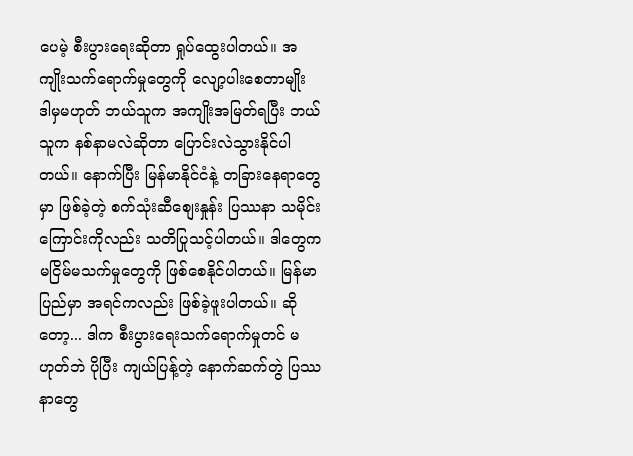ပေမဲ့ စီးပွားရေးဆိုတာ ရှုပ်ထွေးပါတယ်။ အကျိုးသက်ရောက်မှုတွေကို လျော့ပါးစေတာမျိုး ဒါမှမဟုတ် ဘယ်သူက အကျိုးအမြတ်ရပြီး ဘယ်သူက နစ်နာမလဲဆိုတာ ပြောင်းလဲသွားနိုင်ပါတယ်။ နောက်ပြီး မြန်မာနိုင်ငံနဲ့ တခြားနေရာတွေမှာ ဖြစ်ခဲ့တဲ့ စက်သုံးဆီစျေးနှုန်း ပြဿနာ သမိုင်းကြောင်းကိုလည်း သတိပြုသင့်ပါတယ်။ ဒါတွေက မငြိမ်မသက်မှုတွေကို ဖြစ်စေနိုင်ပါတယ်။ မြန်မာပြည်မှာ အရင်ကလည်း ဖြစ်ခဲ့ဖူးပါတယ်။ ဆိုတော့... ဒါက စီးပွားရေးသက်ရောက်မှုတင် မဟုတ်ဘဲ ပိုပြီး ကျယ်ပြန့်တဲ့ နောက်ဆက်တွဲ ပြဿနာတွေ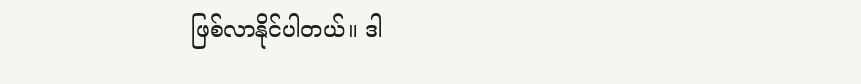ဖြစ်လာနိုင်ပါတယ်။ ဒါ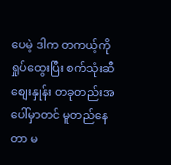ပေမဲ့ ဒါက တကယ့်ကို ရှုပ်ထွေးပြီး စက်သုံးဆီစျေးနှုန်း တခုတည်းအပေါ်မှာတင် မူတည်နေတာ မ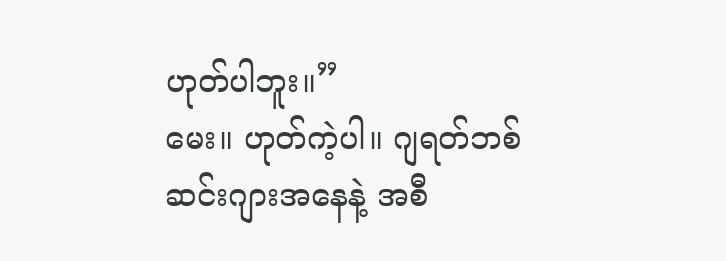ဟုတ်ပါဘူး။”
မေး။ ဟုတ်ကဲ့ပါ။ ဂျရတ်ဘစ်ဆင်းဂျားအနေနဲ့ အစီ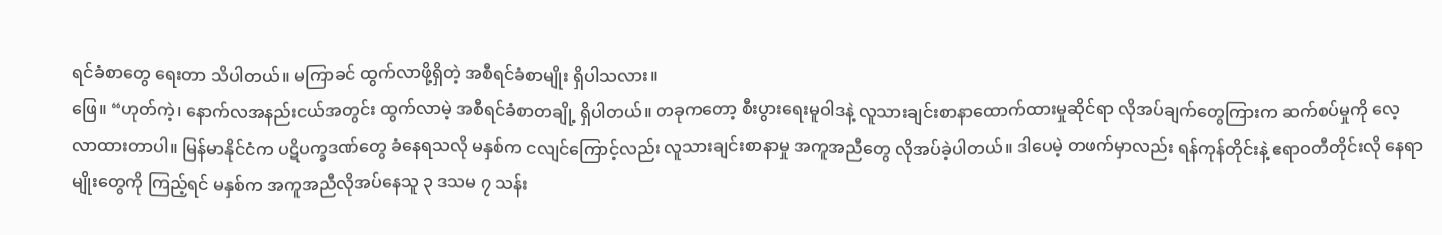ရင်ခံစာတွေ ရေးတာ သိပါတယ်။ မကြာခင် ထွက်လာဖို့ရှိတဲ့ အစီရင်ခံစာမျိုး ရှိပါသလား။
ဖြေ။ “ဟုတ်ကဲ့၊ နောက်လအနည်းငယ်အတွင်း ထွက်လာမဲ့ အစီရင်ခံစာတချို့ ရှိပါတယ်။ တခုကတော့ စီးပွားရေးမူဝါဒနဲ့ လူသားချင်းစာနာထောက်ထားမှုဆိုင်ရာ လိုအပ်ချက်တွေကြားက ဆက်စပ်မှုကို လေ့လာထားတာပါ။ မြန်မာနိုင်ငံက ပဋိပက္ခဒဏ်တွေ ခံနေရသလို မနှစ်က ငလျင်ကြောင့်လည်း လူသားချင်းစာနာမှု အကူအညီတွေ လိုအပ်ခဲ့ပါတယ်။ ဒါပေမဲ့ တဖက်မှာလည်း ရန်ကုန်တိုင်းနဲ့ ဧရာဝတီတိုင်းလို နေရာမျိုးတွေကို ကြည့်ရင် မနှစ်က အကူအညီလိုအပ်နေသူ ၃ ဒသမ ၇ သန်း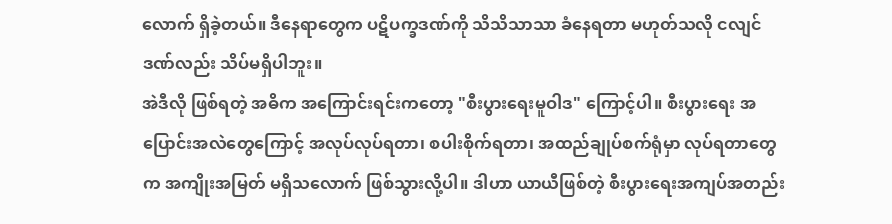လောက် ရှိခဲ့တယ်။ ဒီနေရာတွေက ပဋိပက္ခဒဏ်ကို သိသိသာသာ ခံနေရတာ မဟုတ်သလို ငလျင်ဒဏ်လည်း သိပ်မရှိပါဘူး။
အဲဒီလို ဖြစ်ရတဲ့ အဓိက အကြောင်းရင်းကတော့ "စီးပွားရေးမူဝါဒ" ကြောင့်ပါ။ စီးပွားရေး အပြောင်းအလဲတွေကြောင့် အလုပ်လုပ်ရတာ၊ စပါးစိုက်ရတာ၊ အထည်ချုပ်စက်ရုံမှာ လုပ်ရတာတွေက အကျိုးအမြတ် မရှိသလောက် ဖြစ်သွားလို့ပါ။ ဒါဟာ ယာယီဖြစ်တဲ့ စီးပွားရေးအကျပ်အတည်း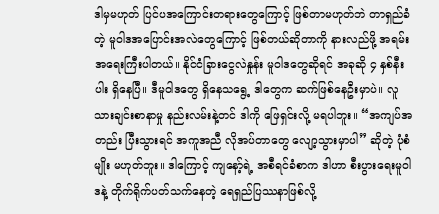ဒါမှမဟုတ် ပြင်ပအကြောင်းတရားတွေကြောင့် ဖြစ်တာမဟုတ်ဘဲ တာရှည်ခံတဲ့ မူဝါဒအပြောင်းအလဲတွေကြောင့် ဖြစ်တယ်ဆိုတာကို နားလည်ဖို့ အရမ်းအရေးကြီးပါတယ်။ နိုင်ငံခြားငွေလဲနှုန်း မူဝါဒတွေဆိုရင် အခုဆို ၄ နှစ်နီးပါး ရှိနေပြီ။ ဒီမူဝါဒတွေ ရှိနေသရွေ့ ဒါတွေက ဆက်ဖြစ်နေဦးမှာပဲ။ လူသားချင်းစာနာမှု နည်းလမ်းနဲ့တင် ဒါကို ဖြေရှင်းလို့ မရပါဘူး။ “အကျပ်အတည်း ပြီးသွားရင် အကူအညီ လိုအပ်တာတွေ လျော့သွားမှာပါ” ဆိုတဲ့ ပုံစံမျိုး မဟုတ်ဘူး။ ဒါကြောင့် ကျနော့်ရဲ့ အစီရင်ခံစာက ဒါဟာ စီးပွားရေးမူဝါဒနဲ့ တိုက်ရိုက်ပတ်သက်နေတဲ့ ရေရှည်ပြဿနာဖြစ်လို့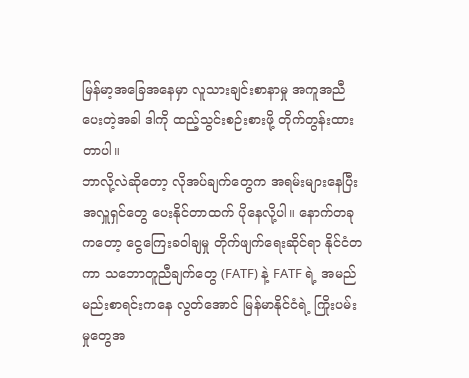မြန်မာ့အခြေအနေမှာ လူသားချင်းစာနာမှု အကူအညီပေးတဲ့အခါ ဒါကို ထည့်သွင်းစဉ်းစားဖို့ တိုက်တွန်းထားတာပါ။
ဘာလို့လဲဆိုတော့ လိုအပ်ချက်တွေက အရမ်းများနေပြီး အလှူရှင်တွေ ပေးနိုင်တာထက် ပိုနေလို့ပါ။ နောက်တခုကတော့ ငွေကြေးခဝါချမှု တိုက်ဖျက်ရေးဆိုင်ရာ နိုင်ငံတကာ သဘောတူညီချက်တွေ (FATF) နဲ့ FATF ရဲ့ အမည်မည်းစာရင်းကနေ လွတ်အောင် မြန်မာနိုင်ငံရဲ့ ကြိုးပမ်းမှုတွေအ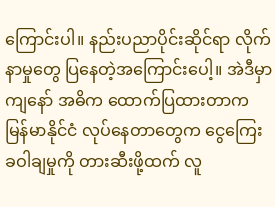ကြောင်းပါ။ နည်းပညာပိုင်းဆိုင်ရာ လိုက်နာမှုတွေ ပြနေတဲ့အကြောင်းပေါ့။ အဲဒီမှာ ကျနော် အဓိက ထောက်ပြထားတာက မြန်မာနိုင်ငံ လုပ်နေတာတွေက ငွေကြေးခဝါချမှုကို တားဆီးဖို့ထက် လူ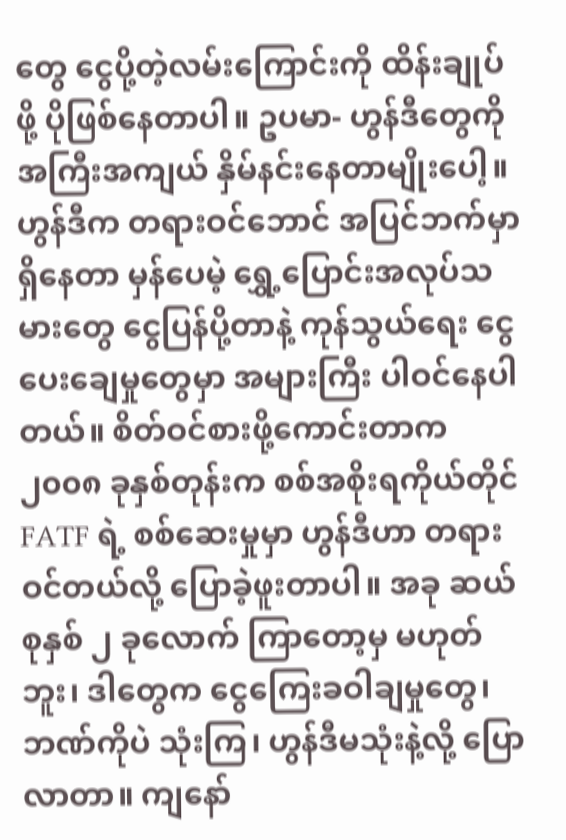တွေ ငွေပို့တဲ့လမ်းကြောင်းကို ထိန်းချုပ်ဖို့ ပိုဖြစ်နေတာပါ။ ဥပမာ- ဟွန်ဒီတွေကို အကြီးအကျယ် နှိမ်နင်းနေတာမျိုးပေါ့။ ဟွန်ဒီက တရားဝင်ဘောင် အပြင်ဘက်မှာ ရှိနေတာ မှန်ပေမဲ့ ရွှေ့ပြောင်းအလုပ်သမားတွေ ငွေပြန်ပို့တာနဲ့ ကုန်သွယ်ရေး ငွေပေးချေမှုတွေမှာ အများကြီး ပါဝင်နေပါတယ်။ စိတ်ဝင်စားဖို့ကောင်းတာက ၂၀၀၈ ခုနှစ်တုန်းက စစ်အစိုးရကိုယ်တိုင် FATF ရဲ့ စစ်ဆေးမှုမှာ ဟွန်ဒီဟာ တရားဝင်တယ်လို့ ပြောခဲ့ဖူးတာပါ။ အခု ဆယ်စုနှစ် ၂ ခုလောက် ကြာတော့မှ မဟုတ်ဘူး၊ ဒါတွေက ငွေကြေးခဝါချမှုတွေ၊ ဘဏ်ကိုပဲ သုံးကြ၊ ဟွန်ဒီမသုံးနဲ့လို့ ပြောလာတာ။ ကျနော်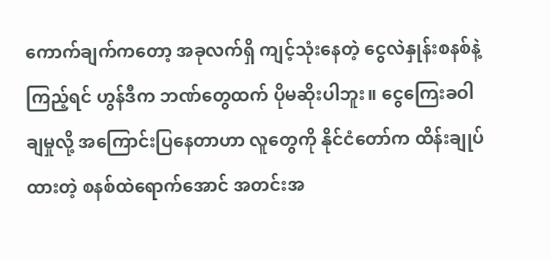ကောက်ချက်ကတော့ အခုလက်ရှိ ကျင့်သုံးနေတဲ့ ငွေလဲနှုန်းစနစ်နဲ့ ကြည့်ရင် ဟွန်ဒီက ဘဏ်တွေထက် ပိုမဆိုးပါဘူး။ ငွေကြေးခဝါချမှုလို့ အကြောင်းပြနေတာဟာ လူတွေကို နိုင်ငံတော်က ထိန်းချုပ်ထားတဲ့ စနစ်ထဲရောက်အောင် အတင်းအ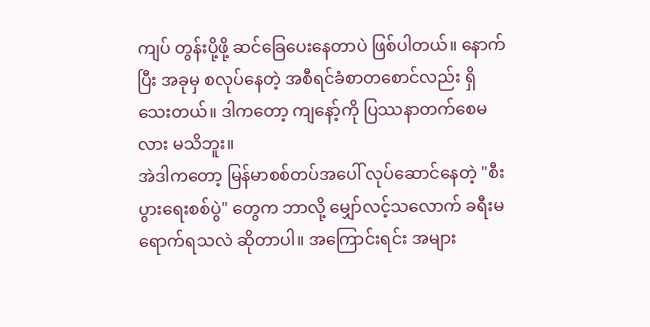ကျပ် တွန်းပို့ဖို့ ဆင်ခြေပေးနေတာပဲ ဖြစ်ပါတယ်။ နောက်ပြီး အခုမှ စလုပ်နေတဲ့ အစီရင်ခံစာတစောင်လည်း ရှိသေးတယ်။ ဒါကတော့ ကျနော့်ကို ပြဿနာတက်စေမလား မသိဘူး။
အဲဒါကတော့ မြန်မာစစ်တပ်အပေါ် လုပ်ဆောင်နေတဲ့ "စီးပွားရေးစစ်ပွဲ" တွေက ဘာလို့ မျှော်လင့်သလောက် ခရီးမရောက်ရသလဲ ဆိုတာပါ။ အကြောင်းရင်း အများ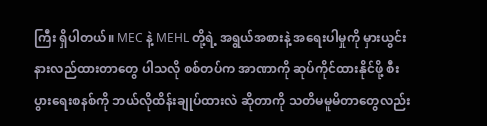ကြီး ရှိပါတယ်။ MEC နဲ့ MEHL တို့ရဲ့ အရွယ်အစားနဲ့ အရေးပါမှုကို မှားယွင်း နားလည်ထားတာတွေ ပါသလို စစ်တပ်က အာဏာကို ဆုပ်ကိုင်ထားနိုင်ဖို့ စီးပွားရေးစနစ်ကို ဘယ်လိုထိန်းချုပ်ထားလဲ ဆိုတာကို သတိမမူမိတာတွေလည်း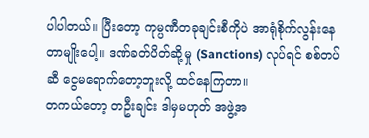ပါပါတယ်။ ပြီးတော့ ကုမ္ပဏီတခုချင်းစီကိုပဲ အာရုံစိုက်လွန်းနေတာမျိုးပေါ့။ ဒဏ်ခတ်ပိတ်ဆို့မှု (Sanctions) လုပ်ရင် စစ်တပ်ဆီ ငွေမရောက်တော့ဘူးလို့ ထင်နေကြတာ။
တကယ်တော့ တဦးချင်း ဒါမှမဟုတ် အဖွဲ့အ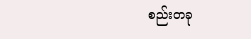စည်းတခု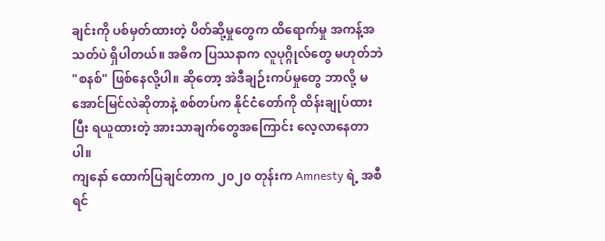ချင်းကို ပစ်မှတ်ထားတဲ့ ပိတ်ဆို့မှုတွေက ထိရောက်မှု အကန့်အသတ်ပဲ ရှိပါတယ်။ အဓိက ပြဿနာက လူပုဂ္ဂိုလ်တွေ မဟုတ်ဘဲ "စနစ်" ဖြစ်နေလို့ပါ။ ဆိုတော့ အဲဒီချဉ်းကပ်မှုတွေ ဘာလို့ မအောင်မြင်လဲဆိုတာနဲ့ စစ်တပ်က နိုင်ငံတော်ကို ထိန်းချုပ်ထားပြီး ရယူထားတဲ့ အားသာချက်တွေအကြောင်း လေ့လာနေတာပါ။
ကျနော် ထောက်ပြချင်တာက ၂၀၂၀ တုန်းက Amnesty ရဲ့ အစီရင်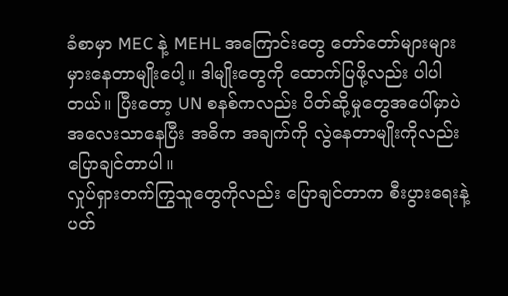ခံစာမှာ MEC နဲ့ MEHL အကြောင်းတွေ တော်တော်များများ မှားနေတာမျိုးပေါ့။ ဒါမျိုးတွေကို ထောက်ပြဖို့လည်း ပါပါတယ်။ ပြီးတော့ UN စနစ်ကလည်း ပိတ်ဆို့မှုတွေအပေါ်မှာပဲ အလေးသာနေပြီး အဓိက အချက်ကို လွဲနေတာမျိုးကိုလည်း ပြောချင်တာပါ။
လှုပ်ရှားတက်ကြွသူတွေကိုလည်း ပြောချင်တာက စီးပွားရေးနဲ့ ပတ်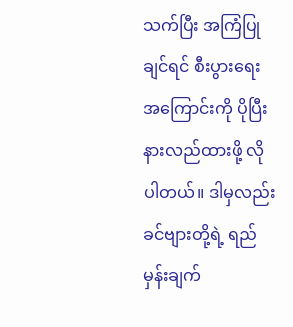သက်ပြီး အကြံပြုချင်ရင် စီးပွားရေးအကြောင်းကို ပိုပြီး နားလည်ထားဖို့ လိုပါတယ်။ ဒါမှလည်း ခင်ဗျားတို့ရဲ့ ရည်မှန်းချက်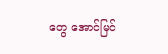တွေ အောင်မြင်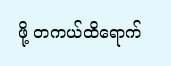ဖို့ တကယ်ထိရောက်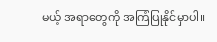မယ့် အရာတွေကို အကြံပြုနိုင်မှာပါ။